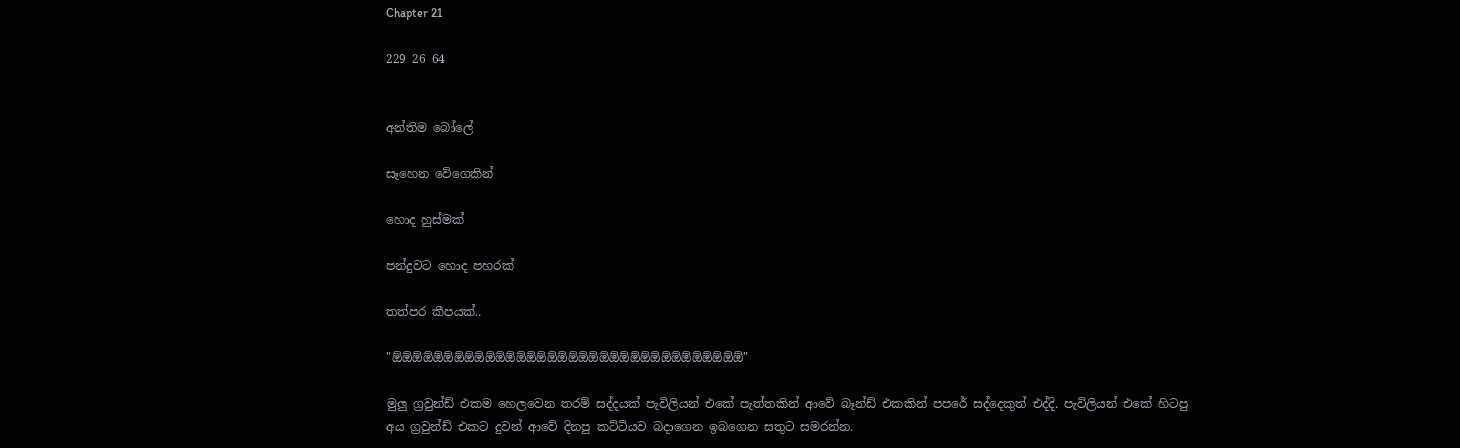Chapter 21

229 26 64


අන්තිම බෝලේ

සෑහෙන වේගෙකින්

හොද හුස්මක්

පන්දුවට හොද පහරක්

තත්පර කීපයක්..

"ඕඕඕඕඕඕඕඕඕඕඕඕඕඕඕඕඕඕඕඕඕඕඕඕඕඕඕඕඕඕඕඕඕඕ"

මුලු ග්‍රවුන්ඩ් එකම හෙලවෙන තරම් සද්දයක් පැවිලියන් එකේ පැත්තකින් ආවේ බෑන්ඩ් එකකින් පපරේ සද්දෙකුත් එද්දි. පැවිලියන් එකේ හිටපු අය ග්‍රවුන්ඩ් එකට දුවන් ආවේ දිනපු කට්ටියව බදාගෙන ඉබගෙන සතුට සමරන්න.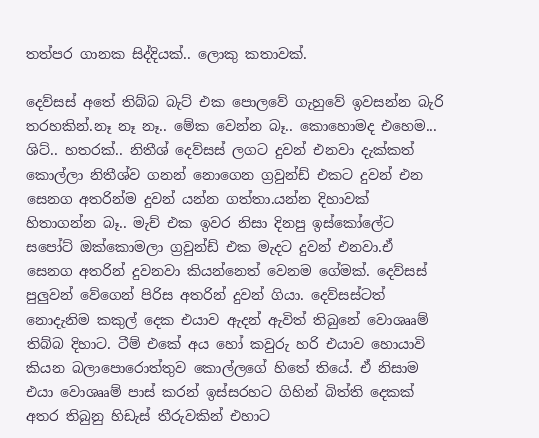තත්පර ගානක සිද්දියක්.. ලොකු කතාවක්.

දෙව්සස් අතේ තිබ්බ බැට් එක පොලවේ ගැහුවේ ඉවසන්න බැරි තරහකින්.නෑ නෑ නෑ.. මේක වෙන්න බෑ.. කොහොමද එහෙම... ශිට්.. හතරක්.. නිතීශ් දෙව්සස් ලගට දුවන් එනවා දැක්කත් කොල්ලා නිතීශ්ව ගනන් නොගෙන ග්‍රවුන්ඩ් එකට දුවන් එන සෙනග අතරින්ම දුවන් යන්න ගත්තා.යන්න දිහාවක් හිතාගන්න බෑ.. මැච් එක ඉවර නිසා දිනපු ඉස්කෝලේට සපෝට් ඔක්කොමලා ග්‍රවුන්ඩ් එක මැදට දුවන් එනවා.ඒ සෙනග අතරින් දුවනවා කියන්නෙත් වෙනම ගේමක්. දෙව්සස් පුලුවන් වේගෙන් පිරිස අතරින් දුවන් ගියා. දෙව්සස්ටත් නොදැනිම කකුල් දෙක එයාව ඇදන් ඇවිත් තිබුනේ වොශෲම් තිබ්බ දිහාට. ටීම් එකේ අය හෝ කවුරු හරි එයාව හොයාවි කියන බලාපොරොත්තුව කොල්ලගේ හිතේ තියේ. ඒ නිසාම එයා වොශෲම් පාස් කරන් ඉස්සරහට ගිහින් බිත්ති දෙකක් අතර තිබුනු හිඩැස් තීරුවකින් එහාට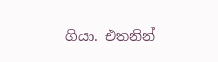ගියා. එතනින්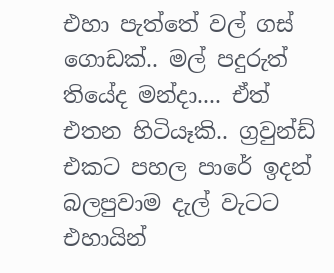එහා පැත්තේ වල් ගස් ගොඩක්.. මල් පදුරුත් තියේද මන්දා.... ඒත් එතන හිටියෑකි.. ග්‍රවුන්ඩ් එකට පහල පාරේ ඉදන් බලපුවාම දැල් වැටට එහායින්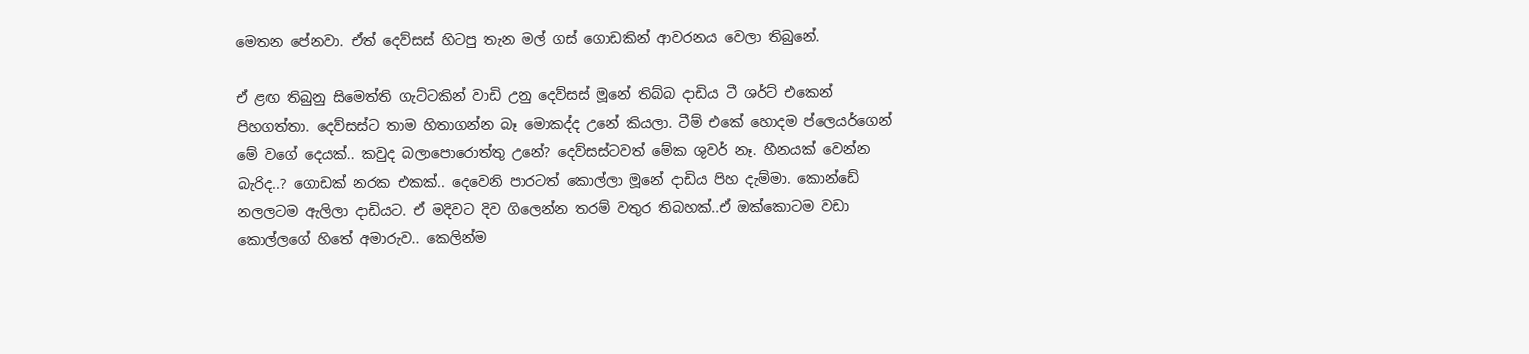මෙතන පේනවා. ඒත් දෙව්සස් හිටපු තැන මල් ගස් ගොඩකින් ආවරනය වෙලා තිබුනේ.

ඒ ළඟ තිබුනු සිමෙත්ති ගැට්ටකින් වාඩි උනු දෙව්සස් මූනේ තිබ්බ දාඩිය ටී ශර්ට් එකෙන් පිහගත්තා. දෙව්සස්ට තාම හිතාගන්න බෑ මොකද්ද උනේ කියලා. ටීම් එකේ හොදම ප්ලෙයර්ගෙන් මේ වගේ දෙයක්.. කවුද බලාපොරොත්තු උනේ? දෙව්සස්ටවත් මේක ශුවර් නෑ. හීනයක් වෙන්න බැරිද..? ගොඩක් නරක එකක්.. දෙවෙනි පාරටත් කොල්ලා මූනේ දාඩිය පිහ දැම්මා. කොන්ඩේ නලලටම ඇලිලා දාඩියට. ඒ මදිවට දිව ගිලෙන්න තරම් වතුර තිබහක්..ඒ ඔක්කොටම වඩා කොල්ලගේ හිතේ අමාරුව.. කෙලින්ම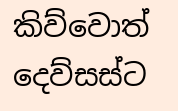කිව්වොත් දෙව්සස්ට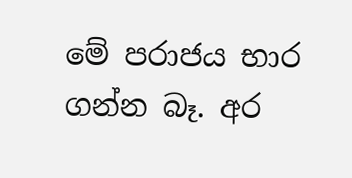මේ පරාජය භාර ගන්න බෑ. අර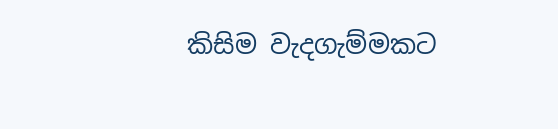කිසිම වැදගැම්මකට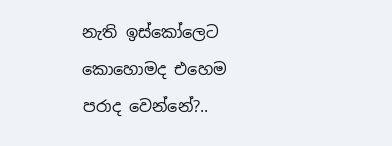නැති ඉස්කෝලෙට කොහොමද එහෙම පරාද වෙන්නේ?..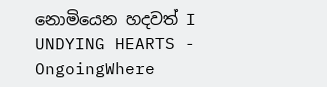නොමියෙන හදවත් I UNDYING HEARTS - OngoingWhere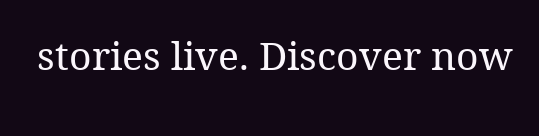stories live. Discover now